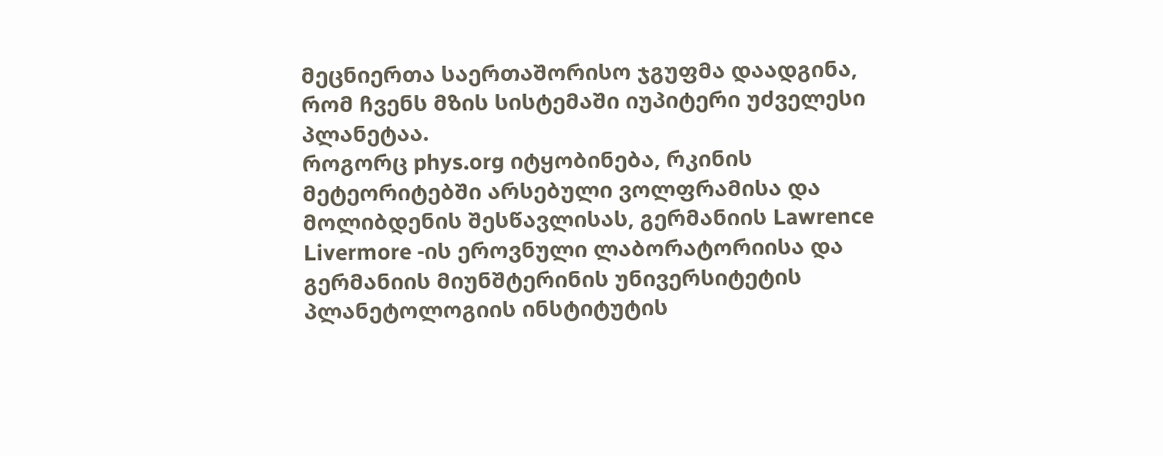მეცნიერთა საერთაშორისო ჯგუფმა დაადგინა, რომ ჩვენს მზის სისტემაში იუპიტერი უძველესი პლანეტაა.
როგორც phys.org იტყობინება, რკინის მეტეორიტებში არსებული ვოლფრამისა და მოლიბდენის შესწავლისას, გერმანიის Lawrence Livermore -ის ეროვნული ლაბორატორიისა და გერმანიის მიუნშტერინის უნივერსიტეტის პლანეტოლოგიის ინსტიტუტის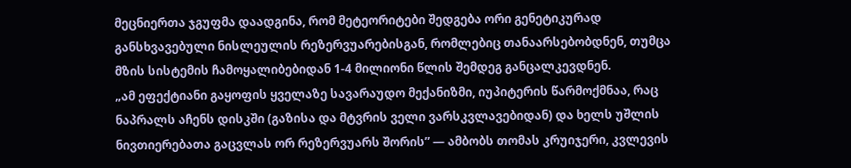მეცნიერთა ჯგუფმა დაადგინა, რომ მეტეორიტები შედგება ორი გენეტიკურად განსხვავებული ნისლეულის რეზერვუარებისგან, რომლებიც თანაარსებობდნენ, თუმცა მზის სისტემის ჩამოყალიბებიდან 1-4 მილიონი წლის შემდეგ განცალკევდნენ.
„ამ ეფექტიანი გაყოფის ყველაზე სავარაუდო მექანიზმი, იუპიტერის წარმოქმნაა, რაც ნაპრალს აჩენს დისკში (გაზისა და მტვრის ველი ვარსკვლავებიდან) და ხელს უშლის ნივთიერებათა გაცვლას ორ რეზერვუარს შორის” — ამბობს თომას კრუიჯერი, კვლევის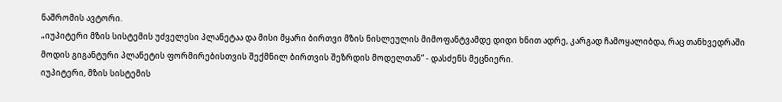ნაშრომის ავტორი.
„იუპიტერი მზის სისტემის უძველესი პლანეტაა და მისი მყარი ბირთვი მზის ნისლეულის მიმოფანტვამდე დიდი ხნით ადრე, კარგად ჩამოყალიბდა, რაც თანხვედრაში მოდის გიგანტური პლანეტის ფორმირებისთვის შექმნილ ბირთვის შეზრდის მოდელთან“ - დასძენს მეცნიერი.
იუპიტერი, მზის სისტემის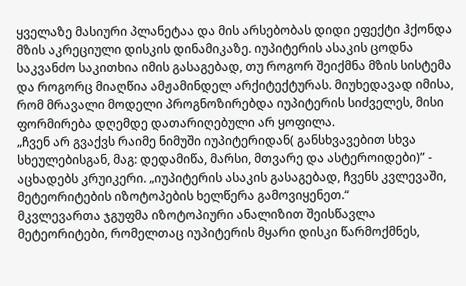ყველაზე მასიური პლანეტაა და მის არსებობას დიდი ეფექტი ჰქონდა მზის აკრეციული დისკის დინამიკაზე. იუპიტერის ასაკის ცოდნა საკვანძო საკითხია იმის გასაგებად, თუ როგორ შეიქმნა მზის სისტემა და როგორც მიაღწია ამჟამინდელ არქიტექტურას. მიუხედავად იმისა, რომ მრავალი მოდელი პროგნოზირებდა იუპიტერის სიძველეს, მისი ფორმირება დღემდე დათარიღებული არ ყოფილა.
„ჩვენ არ გვაქვს რაიმე ნიმუში იუპიტერიდან( განსხვავებით სხვა სხეულებისგან, მაგ: დედამიწა, მარსი, მთვარე და ასტეროიდები)” - აცხადებს კრუიკერი. „იუპიტერის ასაკის გასაგებად, ჩვენს კვლევაში, მეტეორიტების იზოტოპების ხელწერა გამოვიყენეთ.“
მკვლევართა ჯგუფმა იზოტოპიური ანალიზით შეისწავლა მეტეორიტები, რომელთაც იუპიტერის მყარი დისკი წარმოქმნეს,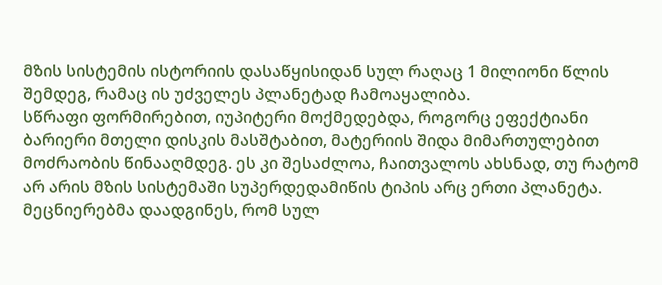მზის სისტემის ისტორიის დასაწყისიდან სულ რაღაც 1 მილიონი წლის შემდეგ, რამაც ის უძველეს პლანეტად ჩამოაყალიბა.
სწრაფი ფორმირებით, იუპიტერი მოქმედებდა, როგორც ეფექტიანი ბარიერი მთელი დისკის მასშტაბით, მატერიის შიდა მიმართულებით მოძრაობის წინააღმდეგ. ეს კი შესაძლოა, ჩაითვალოს ახსნად, თუ რატომ არ არის მზის სისტემაში სუპერდედამიწის ტიპის არც ერთი პლანეტა.
მეცნიერებმა დაადგინეს, რომ სულ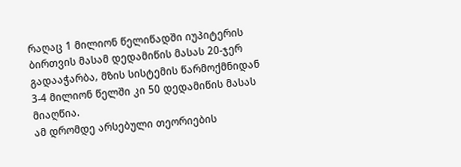რაღაც 1 მილიონ წელიწადში იუპიტერის ბირთვის მასამ დედამიწის მასას 20-ჯერ გადააჭარბა, მზის სისტემის წარმოქმნიდან 3-4 მილიონ წელში კი 50 დედამიწის მასას მიაღწია.
ამ დრომდე არსებული თეორიების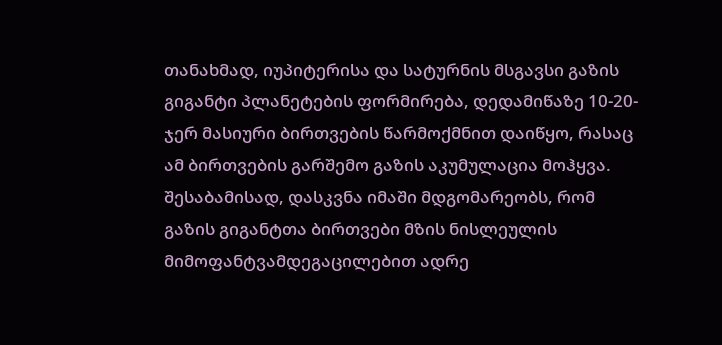თანახმად, იუპიტერისა და სატურნის მსგავსი გაზის გიგანტი პლანეტების ფორმირება, დედამიწაზე 10-20-ჯერ მასიური ბირთვების წარმოქმნით დაიწყო, რასაც ამ ბირთვების გარშემო გაზის აკუმულაცია მოჰყვა. შესაბამისად, დასკვნა იმაში მდგომარეობს, რომ გაზის გიგანტთა ბირთვები მზის ნისლეულის მიმოფანტვამდეგაცილებით ადრე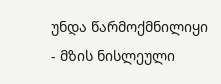უნდა წარმოქმნილიყი - მზის ნისლეული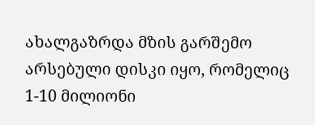ახალგაზრდა მზის გარშემო არსებული დისკი იყო, რომელიც 1-10 მილიონი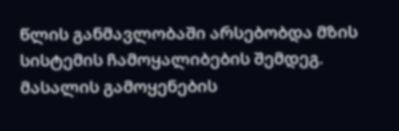წლის განმავლობაში არსებობდა მზის სისტემის ჩამოყალიბების შემდეგ.
მასალის გამოყენების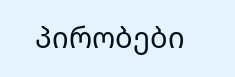პირობები